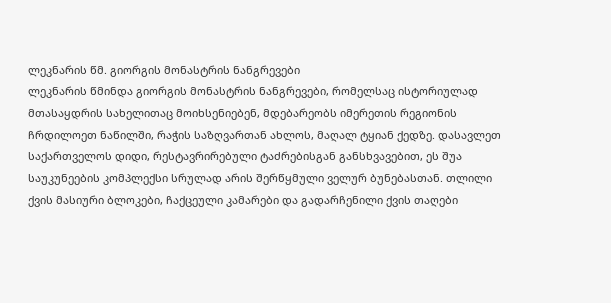ლეკნარის წმ. გიორგის მონასტრის ნანგრევები
ლეკნარის წმინდა გიორგის მონასტრის ნანგრევები, რომელსაც ისტორიულად მთასაყდრის სახელითაც მოიხსენიებენ, მდებარეობს იმერეთის რეგიონის ჩრდილოეთ ნაწილში, რაჭის საზღვართან ახლოს, მაღალ ტყიან ქედზე. დასავლეთ საქართველოს დიდი, რესტავრირებული ტაძრებისგან განსხვავებით, ეს შუა საუკუნეების კომპლექსი სრულად არის შერწყმული ველურ ბუნებასთან. თლილი ქვის მასიური ბლოკები, ჩაქცეული კამარები და გადარჩენილი ქვის თაღები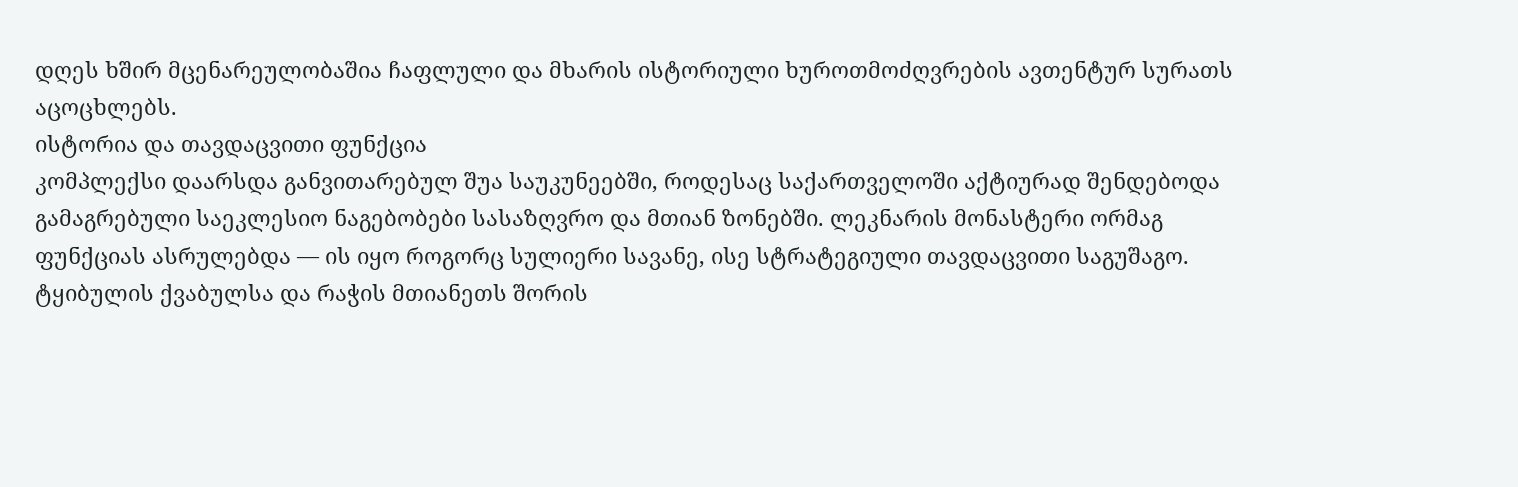დღეს ხშირ მცენარეულობაშია ჩაფლული და მხარის ისტორიული ხუროთმოძღვრების ავთენტურ სურათს აცოცხლებს.
ისტორია და თავდაცვითი ფუნქცია
კომპლექსი დაარსდა განვითარებულ შუა საუკუნეებში, როდესაც საქართველოში აქტიურად შენდებოდა გამაგრებული საეკლესიო ნაგებობები სასაზღვრო და მთიან ზონებში. ლეკნარის მონასტერი ორმაგ ფუნქციას ასრულებდა — ის იყო როგორც სულიერი სავანე, ისე სტრატეგიული თავდაცვითი საგუშაგო. ტყიბულის ქვაბულსა და რაჭის მთიანეთს შორის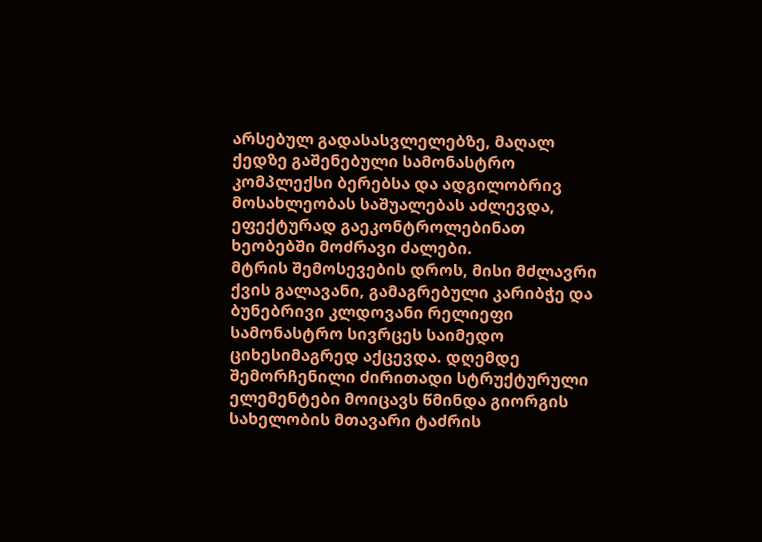არსებულ გადასასვლელებზე, მაღალ ქედზე გაშენებული სამონასტრო კომპლექსი ბერებსა და ადგილობრივ მოსახლეობას საშუალებას აძლევდა, ეფექტურად გაეკონტროლებინათ ხეობებში მოძრავი ძალები.
მტრის შემოსევების დროს, მისი მძლავრი ქვის გალავანი, გამაგრებული კარიბჭე და ბუნებრივი კლდოვანი რელიეფი სამონასტრო სივრცეს საიმედო ციხესიმაგრედ აქცევდა. დღემდე შემორჩენილი ძირითადი სტრუქტურული ელემენტები მოიცავს წმინდა გიორგის სახელობის მთავარი ტაძრის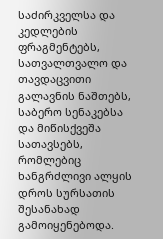საძირკველსა და კედლების ფრაგმენტებს, სათვალთვალო და თავდაცვითი გალავნის ნაშთებს, საბერო სენაკებსა და მიწისქვეშა სათავსებს, რომლებიც ხანგრძლივი ალყის დროს სურსათის შესანახად გამოიყენებოდა.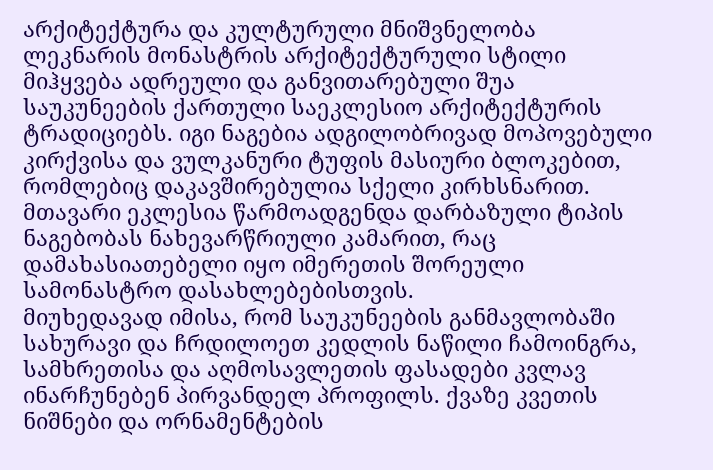არქიტექტურა და კულტურული მნიშვნელობა
ლეკნარის მონასტრის არქიტექტურული სტილი მიჰყვება ადრეული და განვითარებული შუა საუკუნეების ქართული საეკლესიო არქიტექტურის ტრადიციებს. იგი ნაგებია ადგილობრივად მოპოვებული კირქვისა და ვულკანური ტუფის მასიური ბლოკებით, რომლებიც დაკავშირებულია სქელი კირხსნარით. მთავარი ეკლესია წარმოადგენდა დარბაზული ტიპის ნაგებობას ნახევარწრიული კამარით, რაც დამახასიათებელი იყო იმერეთის შორეული სამონასტრო დასახლებებისთვის.
მიუხედავად იმისა, რომ საუკუნეების განმავლობაში სახურავი და ჩრდილოეთ კედლის ნაწილი ჩამოინგრა, სამხრეთისა და აღმოსავლეთის ფასადები კვლავ ინარჩუნებენ პირვანდელ პროფილს. ქვაზე კვეთის ნიშნები და ორნამენტების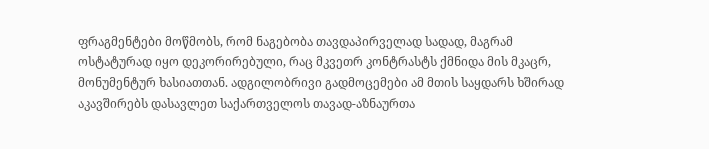ფრაგმენტები მოწმობს, რომ ნაგებობა თავდაპირველად სადად, მაგრამ ოსტატურად იყო დეკორირებული, რაც მკვეთრ კონტრასტს ქმნიდა მის მკაცრ, მონუმენტურ ხასიათთან. ადგილობრივი გადმოცემები ამ მთის საყდარს ხშირად აკავშირებს დასავლეთ საქართველოს თავად-აზნაურთა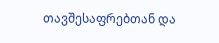თავშესაფრებთან და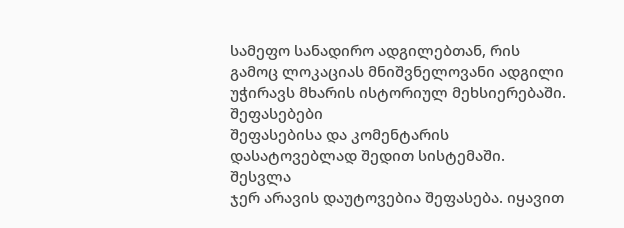სამეფო სანადირო ადგილებთან, რის გამოც ლოკაციას მნიშვნელოვანი ადგილი უჭირავს მხარის ისტორიულ მეხსიერებაში.
შეფასებები
შეფასებისა და კომენტარის დასატოვებლად შედით სისტემაში. შესვლა
ჯერ არავის დაუტოვებია შეფასება. იყავით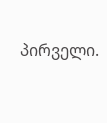პირველი.